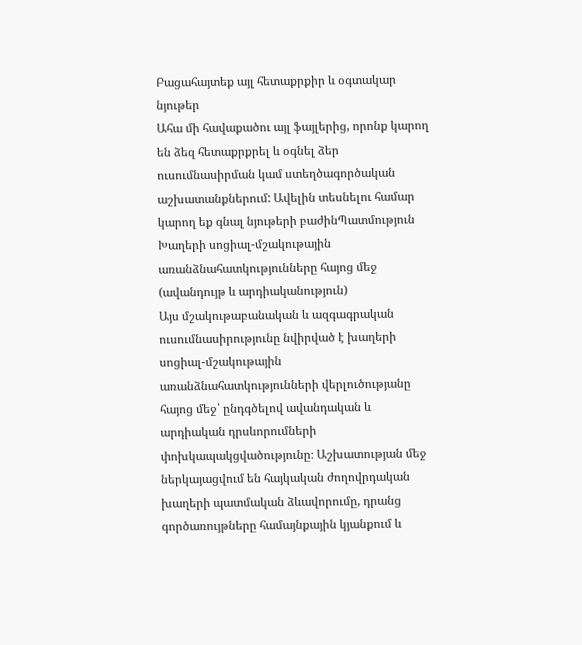Բացահայտեք այլ հետաքրքիր և օգտակար նյութեր
Ահա մի հավաքածու այլ ֆայլերից, որոնք կարող են ձեզ հետաքրքրել և օգնել ձեր ուսումնասիրման կամ ստեղծագործական աշխատանքներում: Ավելին տեսնելու համար կարող եք գնալ նյութերի բաժինՊատմություն
Խաղերի սոցիալ-մշակութային առանձնահատկությունները հայոց մեջ (ավանդույթ և արդիականություն)
Այս մշակութաբանական և ազգագրական ուսումնասիրությունը նվիրված է խաղերի սոցիալ-մշակութային առանձնահատկությունների վերլուծությանը հայոց մեջ՝ ընդգծելով ավանդական և արդիական դրսևորումների փոխկապակցվածությունը։ Աշխատության մեջ ներկայացվում են հայկական ժողովրդական խաղերի պատմական ձևավորումը, դրանց գործառույթները համայնքային կյանքում և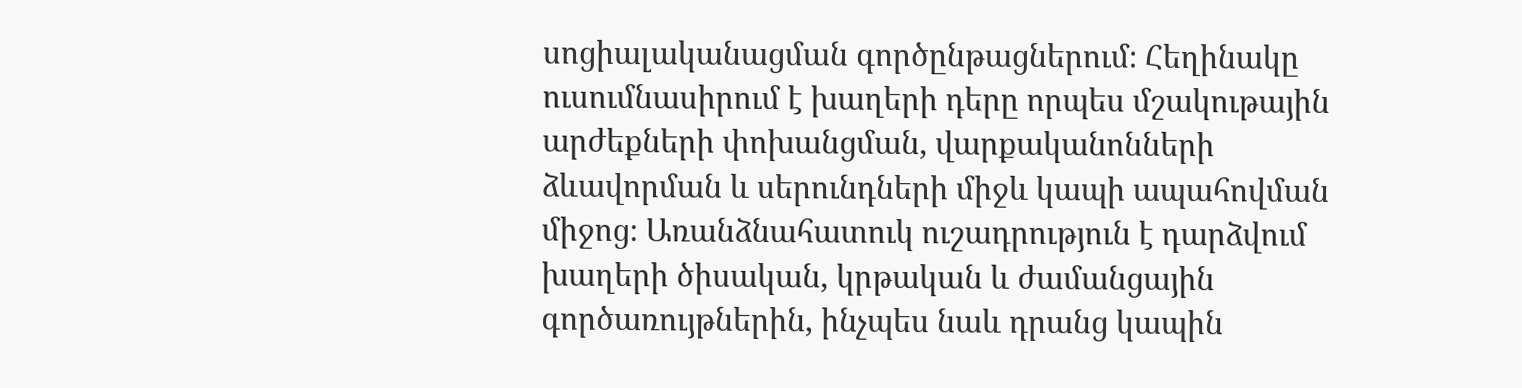սոցիալականացման գործընթացներում։ Հեղինակը ուսումնասիրում է խաղերի դերը որպես մշակութային արժեքների փոխանցման, վարքականոնների ձևավորման և սերունդների միջև կապի ապահովման միջոց։ Առանձնահատուկ ուշադրություն է դարձվում խաղերի ծիսական, կրթական և ժամանցային գործառույթներին, ինչպես նաև դրանց կապին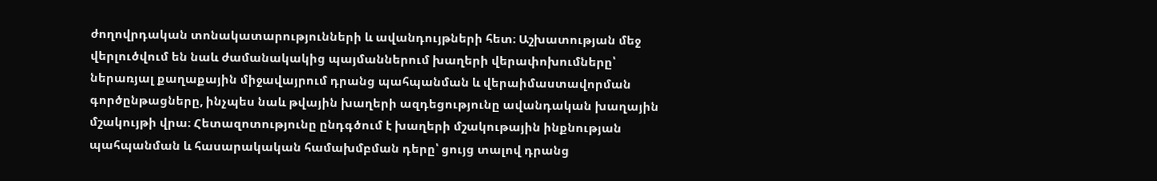ժողովրդական տոնակատարությունների և ավանդույթների հետ։ Աշխատության մեջ վերլուծվում են նաև ժամանակակից պայմաններում խաղերի վերափոխումները՝ ներառյալ քաղաքային միջավայրում դրանց պահպանման և վերաիմաստավորման գործընթացները, ինչպես նաև թվային խաղերի ազդեցությունը ավանդական խաղային մշակույթի վրա։ Հետազոտությունը ընդգծում է խաղերի մշակութային ինքնության պահպանման և հասարակական համախմբման դերը՝ ցույց տալով դրանց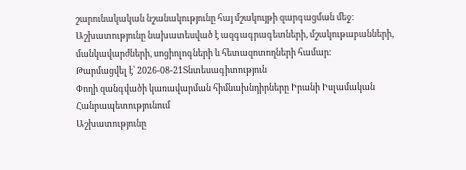շարունակական նշանակությունը հայ մշակույթի զարգացման մեջ։ Աշխատությունը նախատեսված է ազգագրագետների, մշակութաբանների, մանկավարժների, սոցիոլոգների և հետազոտողների համար։
Թարմացվել է՝ 2026-08-21Տնտեսագիտություն
Փողի զանգվածի կառավարման հիմնախնդիրները Իրանի Իսլամական Հանրապետությունում
Աշխատությունը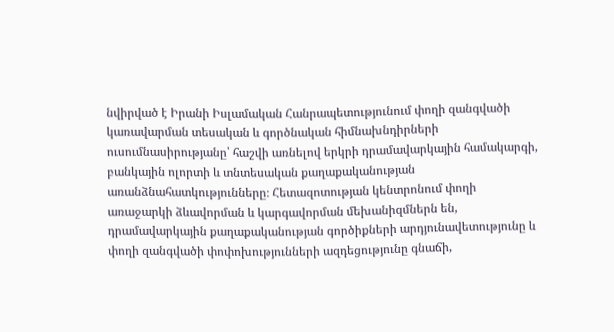նվիրված է Իրանի Իսլամական Հանրապետությունում փողի զանգվածի կառավարման տեսական և գործնական հիմնախնդիրների ուսումնասիրությանը՝ հաշվի առնելով երկրի դրամավարկային համակարգի, բանկային ոլորտի և տնտեսական քաղաքականության առանձնահատկությունները։ Հետազոտության կենտրոնում փողի առաջարկի ձևավորման և կարգավորման մեխանիզմներն են, դրամավարկային քաղաքականության գործիքների արդյունավետությունը և փողի զանգվածի փոփոխությունների ազդեցությունը գնաճի,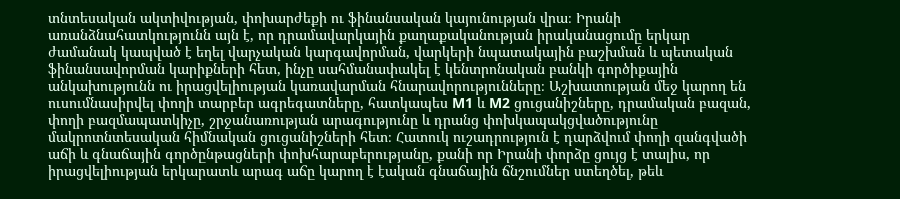տնտեսական ակտիվության, փոխարժեքի ու ֆինանսական կայունության վրա։ Իրանի առանձնահատկությունն այն է, որ դրամավարկային քաղաքականության իրականացումը երկար ժամանակ կապված է եղել վարչական կարգավորման, վարկերի նպատակային բաշխման և պետական ֆինանսավորման կարիքների հետ, ինչը սահմանափակել է կենտրոնական բանկի գործիքային անկախությունն ու իրացվելիության կառավարման հնարավորությունները։ Աշխատության մեջ կարող են ուսումնասիրվել փողի տարբեր ագրեգատները, հատկապես M1 և M2 ցուցանիշները, դրամական բազան, փողի բազմապատկիչը, շրջանառության արագությունը և դրանց փոխկապակցվածությունը մակրոտնտեսական հիմնական ցուցանիշների հետ։ Հատուկ ուշադրություն է դարձվում փողի զանգվածի աճի և գնաճային գործընթացների փոխհարաբերությանը, քանի որ Իրանի փորձը ցույց է տալիս, որ իրացվելիության երկարատև արագ աճը կարող է էական գնաճային ճնշումներ ստեղծել, թեև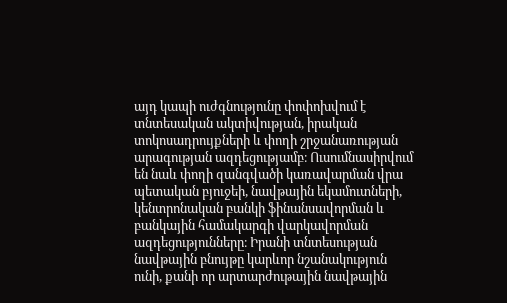այդ կապի ուժգնությունը փոփոխվում է տնտեսական ակտիվության, իրական տոկոսադրույքների և փողի շրջանառության արագության ազդեցությամբ։ Ուսումնասիրվում են նաև փողի զանգվածի կառավարման վրա պետական բյուջեի, նավթային եկամուտների, կենտրոնական բանկի ֆինանսավորման և բանկային համակարգի վարկավորման ազդեցությունները։ Իրանի տնտեսության նավթային բնույթը կարևոր նշանակություն ունի, քանի որ արտարժութային նավթային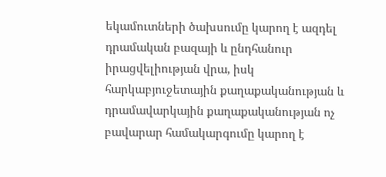եկամուտների ծախսումը կարող է ազդել դրամական բազայի և ընդհանուր իրացվելիության վրա, իսկ հարկաբյուջետային քաղաքականության և դրամավարկային քաղաքականության ոչ բավարար համակարգումը կարող է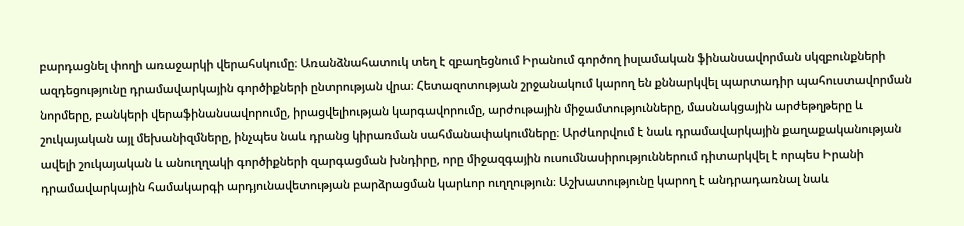բարդացնել փողի առաջարկի վերահսկումը։ Առանձնահատուկ տեղ է զբաղեցնում Իրանում գործող իսլամական ֆինանսավորման սկզբունքների ազդեցությունը դրամավարկային գործիքների ընտրության վրա։ Հետազոտության շրջանակում կարող են քննարկվել պարտադիր պահուստավորման նորմերը, բանկերի վերաֆինանսավորումը, իրացվելիության կարգավորումը, արժութային միջամտությունները, մասնակցային արժեթղթերը և շուկայական այլ մեխանիզմները, ինչպես նաև դրանց կիրառման սահմանափակումները։ Արժևորվում է նաև դրամավարկային քաղաքականության ավելի շուկայական և անուղղակի գործիքների զարգացման խնդիրը, որը միջազգային ուսումնասիրություններում դիտարկվել է որպես Իրանի դրամավարկային համակարգի արդյունավետության բարձրացման կարևոր ուղղություն։ Աշխատությունը կարող է անդրադառնալ նաև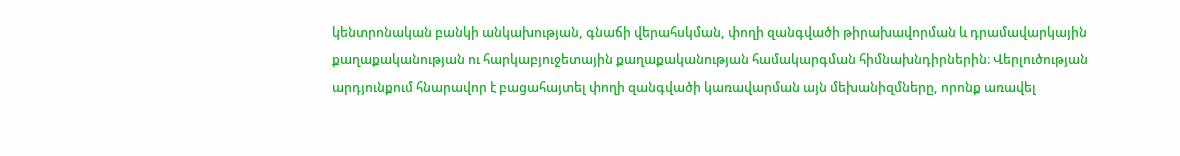կենտրոնական բանկի անկախության, գնաճի վերահսկման, փողի զանգվածի թիրախավորման և դրամավարկային քաղաքականության ու հարկաբյուջետային քաղաքականության համակարգման հիմնախնդիրներին։ Վերլուծության արդյունքում հնարավոր է բացահայտել փողի զանգվածի կառավարման այն մեխանիզմները, որոնք առավել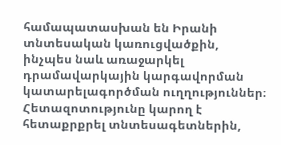համապատասխան են Իրանի տնտեսական կառուցվածքին, ինչպես նաև առաջարկել դրամավարկային կարգավորման կատարելագործման ուղղություններ։ Հետազոտությունը կարող է հետաքրքրել տնտեսագետներին,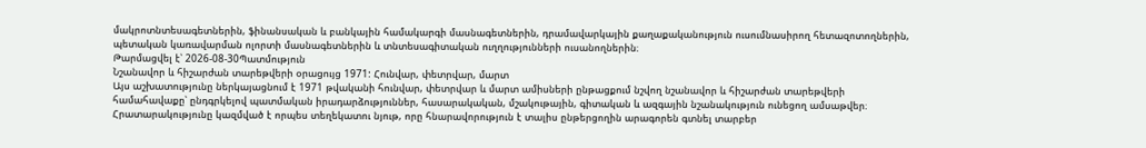մակրոտնտեսագետներին, ֆինանսական և բանկային համակարգի մասնագետներին, դրամավարկային քաղաքականություն ուսումնասիրող հետազոտողներին, պետական կառավարման ոլորտի մասնագետներին և տնտեսագիտական ուղղությունների ուսանողներին։
Թարմացվել է՝ 2026-08-30Պատմություն
Նշանավոր և հիշարժան տարեթվերի օրացույց 1971: Հունվար, փետրվար, մարտ
Այս աշխատությունը ներկայացնում է 1971 թվականի հունվար, փետրվար և մարտ ամիսների ընթացքում նշվող նշանավոր և հիշարժան տարեթվերի համահավաքը՝ ընդգրկելով պատմական իրադարձություններ, հասարակական, մշակութային, գիտական և ազգային նշանակություն ունեցող ամսաթվեր։ Հրատարակությունը կազմված է որպես տեղեկատու նյութ, որը հնարավորություն է տալիս ընթերցողին արագորեն գտնել տարբեր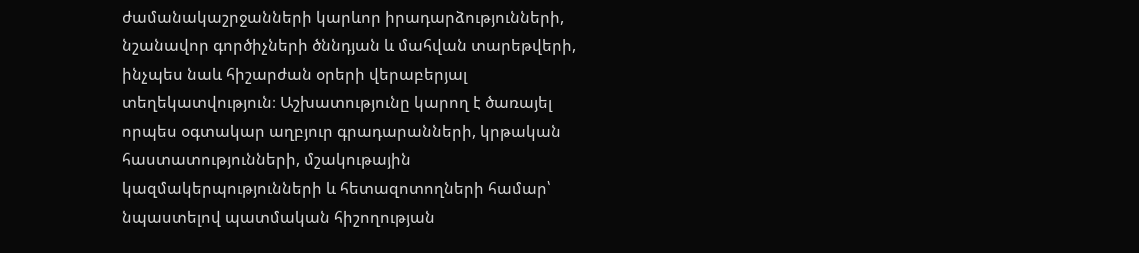ժամանակաշրջանների կարևոր իրադարձությունների, նշանավոր գործիչների ծննդյան և մահվան տարեթվերի, ինչպես նաև հիշարժան օրերի վերաբերյալ տեղեկատվություն։ Աշխատությունը կարող է ծառայել որպես օգտակար աղբյուր գրադարանների, կրթական հաստատությունների, մշակութային կազմակերպությունների և հետազոտողների համար՝ նպաստելով պատմական հիշողության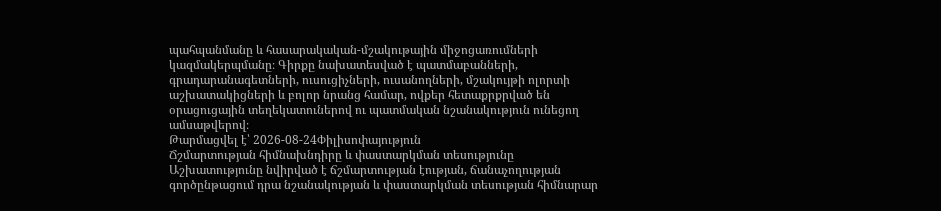պահպանմանը և հասարակական-մշակութային միջոցառումների կազմակերպմանը։ Գիրքը նախատեսված է պատմաբանների, գրադարանագետների, ուսուցիչների, ուսանողների, մշակույթի ոլորտի աշխատակիցների և բոլոր նրանց համար, ովքեր հետաքրքրված են օրացուցային տեղեկատուներով ու պատմական նշանակություն ունեցող ամսաթվերով։
Թարմացվել է՝ 2026-08-24Փիլիսոփայություն
Ճշմարտության հիմնախնդիրը և փաստարկման տեսությունը
Աշխատությունը նվիրված է ճշմարտության էության, ճանաչողության գործընթացում դրա նշանակության և փաստարկման տեսության հիմնարար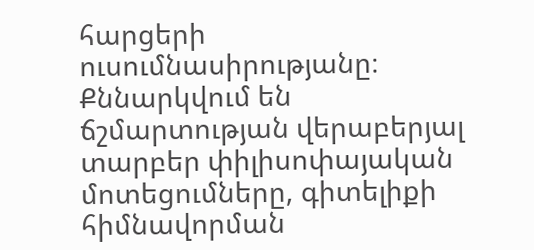հարցերի ուսումնասիրությանը։ Քննարկվում են ճշմարտության վերաբերյալ տարբեր փիլիսոփայական մոտեցումները, գիտելիքի հիմնավորման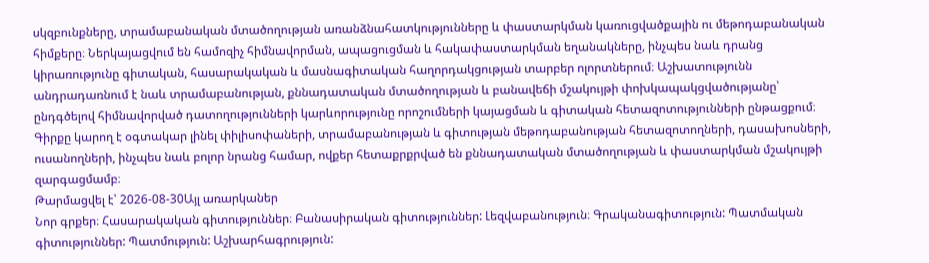սկզբունքները, տրամաբանական մտածողության առանձնահատկությունները և փաստարկման կառուցվածքային ու մեթոդաբանական հիմքերը։ Ներկայացվում են համոզիչ հիմնավորման, ապացուցման և հակափաստարկման եղանակները, ինչպես նաև դրանց կիրառությունը գիտական, հասարակական և մասնագիտական հաղորդակցության տարբեր ոլորտներում։ Աշխատությունն անդրադառնում է նաև տրամաբանության, քննադատական մտածողության և բանավեճի մշակույթի փոխկապակցվածությանը՝ ընդգծելով հիմնավորված դատողությունների կարևորությունը որոշումների կայացման և գիտական հետազոտությունների ընթացքում։ Գիրքը կարող է օգտակար լինել փիլիսոփաների, տրամաբանության և գիտության մեթոդաբանության հետազոտողների, դասախոսների, ուսանողների, ինչպես նաև բոլոր նրանց համար, ովքեր հետաքրքրված են քննադատական մտածողության և փաստարկման մշակույթի զարգացմամբ։
Թարմացվել է՝ 2026-08-30Այլ առարկաներ
Նոր գրքեր։ Հասարակական գիտություններ։ Բանասիրական գիտություններ: Լեզվաբանություն։ Գրականագիտություն: Պատմական գիտություններ: Պատմություն: Աշխարհագրություն: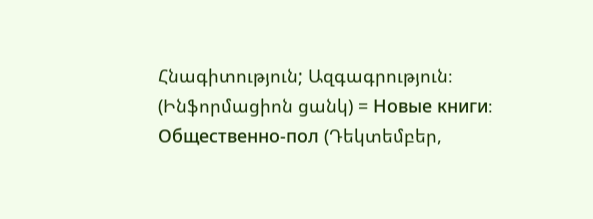Հնագիտություն; Ազգագրություն։ (Ինֆորմացիոն ցանկ) = Новые книги։ Общественно-пол (Դեկտեմբեր,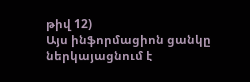թիվ 12)
Այս ինֆորմացիոն ցանկը ներկայացնում է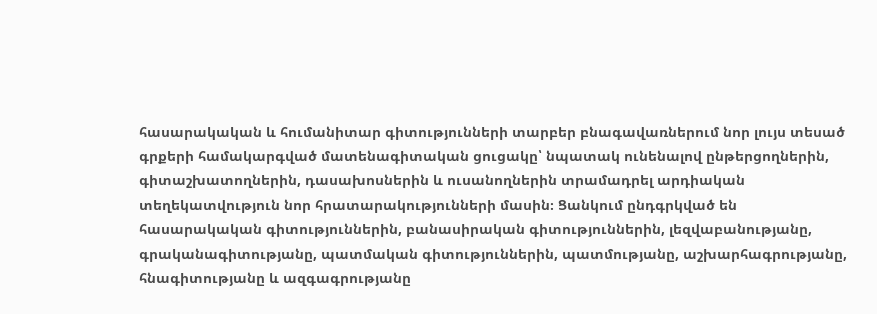հասարակական և հումանիտար գիտությունների տարբեր բնագավառներում նոր լույս տեսած գրքերի համակարգված մատենագիտական ցուցակը՝ նպատակ ունենալով ընթերցողներին, գիտաշխատողներին, դասախոսներին և ուսանողներին տրամադրել արդիական տեղեկատվություն նոր հրատարակությունների մասին։ Ցանկում ընդգրկված են հասարակական գիտություններին, բանասիրական գիտություններին, լեզվաբանությանը, գրականագիտությանը, պատմական գիտություններին, պատմությանը, աշխարհագրությանը, հնագիտությանը և ազգագրությանը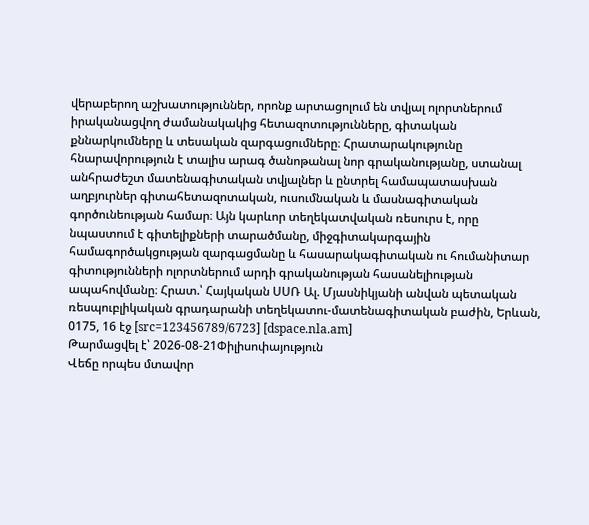վերաբերող աշխատություններ, որոնք արտացոլում են տվյալ ոլորտներում իրականացվող ժամանակակից հետազոտությունները, գիտական քննարկումները և տեսական զարգացումները։ Հրատարակությունը հնարավորություն է տալիս արագ ծանոթանալ նոր գրականությանը, ստանալ անհրաժեշտ մատենագիտական տվյալներ և ընտրել համապատասխան աղբյուրներ գիտահետազոտական, ուսումնական և մասնագիտական գործունեության համար։ Այն կարևոր տեղեկատվական ռեսուրս է, որը նպաստում է գիտելիքների տարածմանը, միջգիտակարգային համագործակցության զարգացմանը և հասարակագիտական ու հումանիտար գիտությունների ոլորտներում արդի գրականության հասանելիության ապահովմանը։ Հրատ.՝ Հայկական ՍՍՌ Ալ. Մյասնիկյանի անվան պետական ռեսպուբլիկական գրադարանի տեղեկատու-մատենագիտական բաժին, Երևան, 0175, 16 էջ [src=123456789/6723] [dspace.nla.am]
Թարմացվել է՝ 2026-08-21Փիլիսոփայություն
Վեճը որպես մտավոր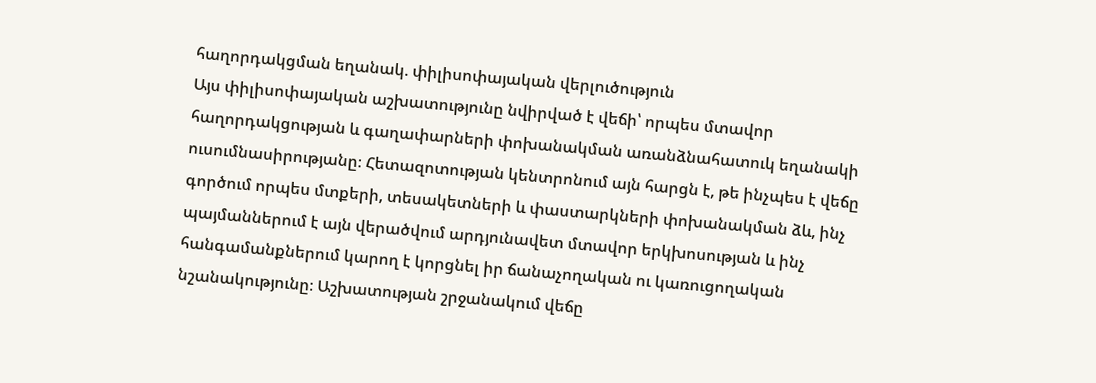հաղորդակցման եղանակ. փիլիսոփայական վերլուծություն
Այս փիլիսոփայական աշխատությունը նվիրված է վեճի՝ որպես մտավոր հաղորդակցության և գաղափարների փոխանակման առանձնահատուկ եղանակի ուսումնասիրությանը։ Հետազոտության կենտրոնում այն հարցն է, թե ինչպես է վեճը գործում որպես մտքերի, տեսակետների և փաստարկների փոխանակման ձև, ինչ պայմաններում է այն վերածվում արդյունավետ մտավոր երկխոսության և ինչ հանգամանքներում կարող է կորցնել իր ճանաչողական ու կառուցողական նշանակությունը։ Աշխատության շրջանակում վեճը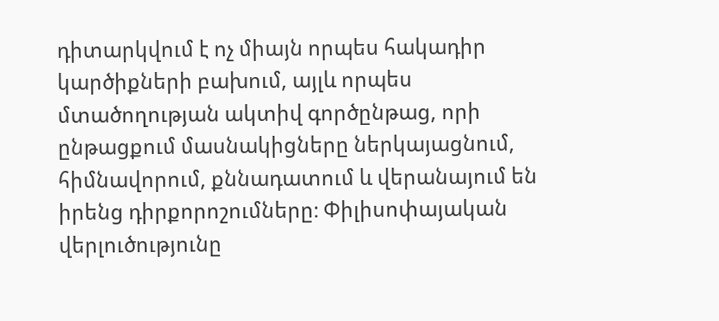դիտարկվում է ոչ միայն որպես հակադիր կարծիքների բախում, այլև որպես մտածողության ակտիվ գործընթաց, որի ընթացքում մասնակիցները ներկայացնում, հիմնավորում, քննադատում և վերանայում են իրենց դիրքորոշումները։ Փիլիսոփայական վերլուծությունը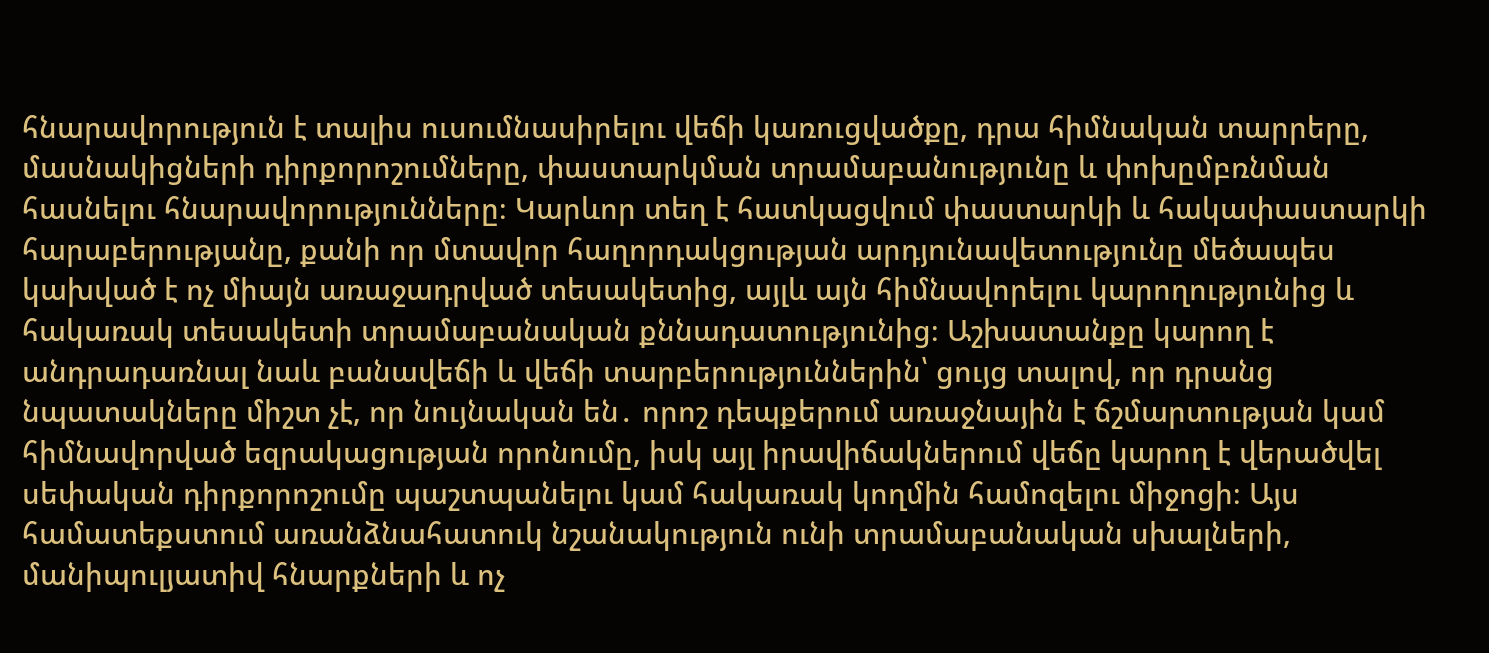հնարավորություն է տալիս ուսումնասիրելու վեճի կառուցվածքը, դրա հիմնական տարրերը, մասնակիցների դիրքորոշումները, փաստարկման տրամաբանությունը և փոխըմբռնման հասնելու հնարավորությունները։ Կարևոր տեղ է հատկացվում փաստարկի և հակափաստարկի հարաբերությանը, քանի որ մտավոր հաղորդակցության արդյունավետությունը մեծապես կախված է ոչ միայն առաջադրված տեսակետից, այլև այն հիմնավորելու կարողությունից և հակառակ տեսակետի տրամաբանական քննադատությունից։ Աշխատանքը կարող է անդրադառնալ նաև բանավեճի և վեճի տարբերություններին՝ ցույց տալով, որ դրանց նպատակները միշտ չէ, որ նույնական են․ որոշ դեպքերում առաջնային է ճշմարտության կամ հիմնավորված եզրակացության որոնումը, իսկ այլ իրավիճակներում վեճը կարող է վերածվել սեփական դիրքորոշումը պաշտպանելու կամ հակառակ կողմին համոզելու միջոցի։ Այս համատեքստում առանձնահատուկ նշանակություն ունի տրամաբանական սխալների, մանիպուլյատիվ հնարքների և ոչ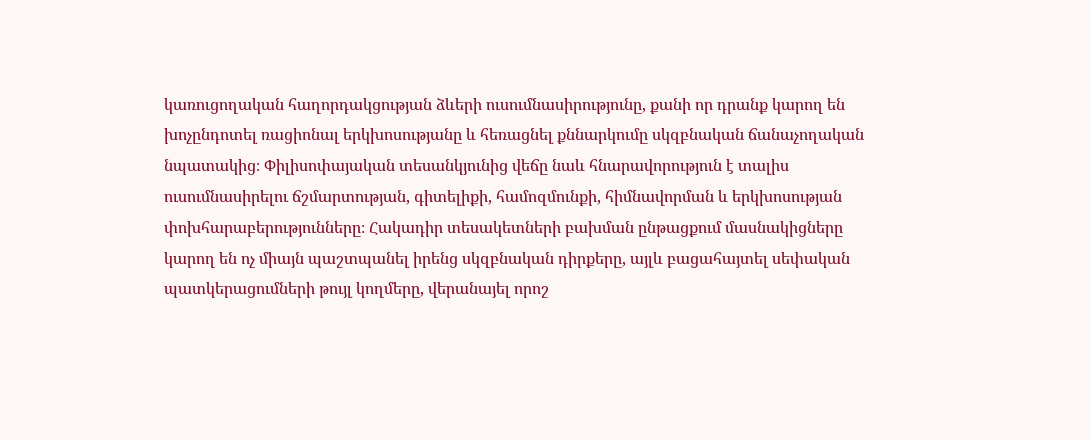կառուցողական հաղորդակցության ձևերի ուսումնասիրությունը, քանի որ դրանք կարող են խոչընդոտել ռացիոնալ երկխոսությանը և հեռացնել քննարկումը սկզբնական ճանաչողական նպատակից։ Փիլիսոփայական տեսանկյունից վեճը նաև հնարավորություն է տալիս ուսումնասիրելու ճշմարտության, գիտելիքի, համոզմունքի, հիմնավորման և երկխոսության փոխհարաբերությունները։ Հակադիր տեսակետների բախման ընթացքում մասնակիցները կարող են ոչ միայն պաշտպանել իրենց սկզբնական դիրքերը, այլև բացահայտել սեփական պատկերացումների թույլ կողմերը, վերանայել որոշ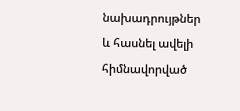նախադրույթներ և հասնել ավելի հիմնավորված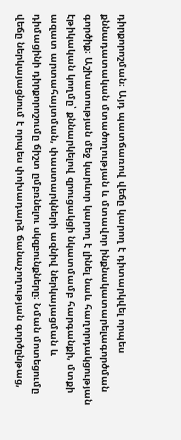դիրքորոշման։ Այդ պատճառով վեճը կարող է դիտարկվել որպես քննադատական մտածողության և մտավոր ինքնակատարելագործման գործիք։ Աշխատության մեջ կարևոր կարող է լինել նաև հաղորդակցության էթիկական կողմը՝ քննարկելով զրուցակցի նկատմամբ հարգանքի, մտքի ազատ արտահայտման, փաստարկների ազնիվ ներկայացման և դիմացինի դիրքորոշումը ճիշտ ըմբռնելու սկզբունքները։ Նման մոտեցումը վեճը ներկայացնում է որպես փոխադարձ ճանաչողության գործընթաց,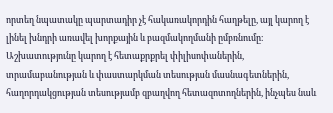որտեղ նպատակը պարտադիր չէ հակառակորդին հաղթելը, այլ կարող է լինել խնդրի առավել խորքային և բազմակողմանի ըմբռնումը։ Աշխատությունը կարող է հետաքրքրել փիլիսոփաներին, տրամաբանության և փաստարկման տեսության մասնագետներին, հաղորդակցության տեսությամբ զբաղվող հետազոտողներին, ինչպես նաև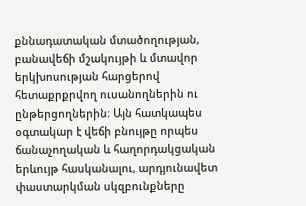քննադատական մտածողության, բանավեճի մշակույթի և մտավոր երկխոսության հարցերով հետաքրքրվող ուսանողներին ու ընթերցողներին։ Այն հատկապես օգտակար է վեճի բնույթը որպես ճանաչողական և հաղորդակցական երևույթ հասկանալու, արդյունավետ փաստարկման սկզբունքները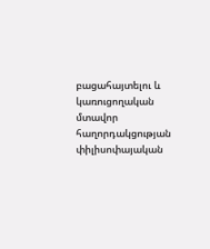բացահայտելու և կառուցողական մտավոր հաղորդակցության փիլիսոփայական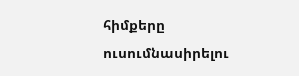հիմքերը ուսումնասիրելու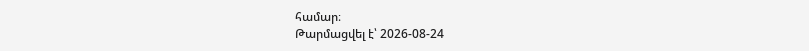համար։
Թարմացվել է՝ 2026-08-24